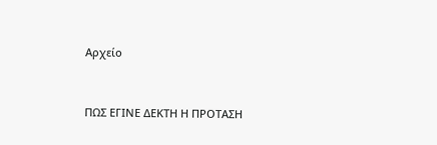Αρχείο



ΠΩΣ ΕΓΙΝΕ ΔΕΚΤΗ Η ΠΡΟΤΑΣΗ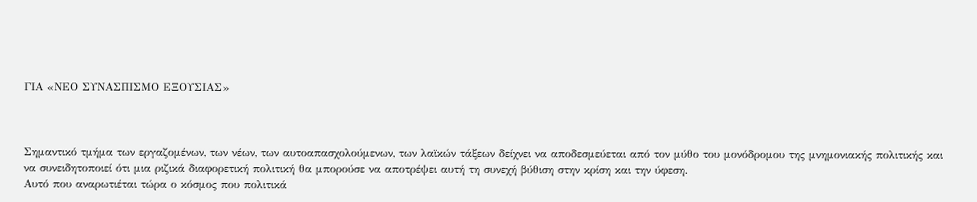ΓΙΑ «ΝΕΟ ΣΥΝΑΣΠΙΣΜΟ ΕΞΟΥΣΙΑΣ»



Σημαντικό τμήμα των εργαζομένων, των νέων, των αυτοαπασχολούμενων, των λαϊκών τάξεων δείχνει να αποδεσμεύεται από τον μύθο του μονόδρομου της μνημονιακής πολιτικής και να συνειδητοποιεί ότι μια ριζικά διαφορετική πολιτική θα μπορούσε να αποτρέψει αυτή τη συνεχή βύθιση στην κρίση και την ύφεση.
Αυτό που αναρωτιέται τώρα ο κόσμος που πολιτικά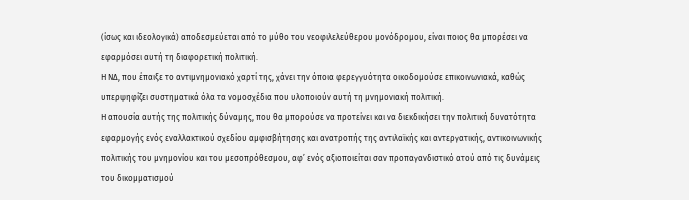(ίσως και ιδεολογικά) αποδεσμεύεται από το μύθο του νεοφιλελεύθερου μονόδρομου, είναι ποιος θα μπορέσει να εφαρμόσει αυτή τη διαφορετική πολιτική.
Η ΝΔ, που έπαιξε το αντιμνημονιακό χαρτί της, χάνει την όποια φερεγγυότητα οικοδομούσε επικοινωνιακά, καθώς υπερψηφίζει συστηματικά όλα τα νομοσχέδια που υλοποιούν αυτή τη μνημονιακή πολιτική.
Η απουσία αυτής της πολιτικής δύναμης, που θα μπορούσε να προτείνει και να διεκδικήσει την πολιτική δυνατότητα εφαρμογής ενός εναλλακτικού σχεδίου αμφισβήτησης και ανατροπής της αντιλαϊκής και αντεργατικής, αντικοινωνικής πολιτικής του μνημονίου και του μεσοπρόθεσμου, αφ’ ενός αξιοποιείται σαν προπαγανδιστικό ατού από τις δυνάμεις του δικομματισμού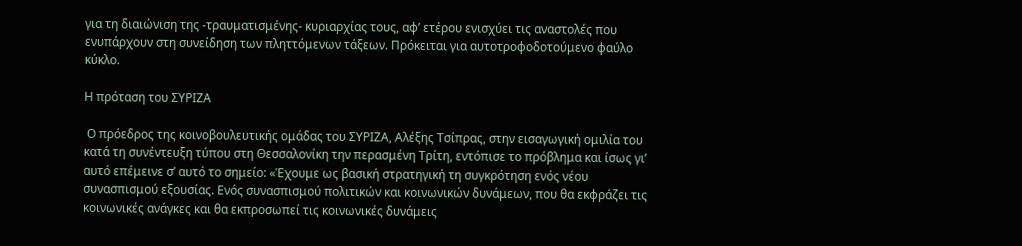για τη διαιώνιση της -τραυματισμένης- κυριαρχίας τους, αφ’ ετέρου ενισχύει τις αναστολές που ενυπάρχουν στη συνείδηση των πληττόμενων τάξεων. Πρόκειται για αυτοτροφοδοτούμενο φαύλο κύκλο.

Η πρόταση του ΣΥΡΙΖΑ

 Ο πρόεδρος της κοινοβουλευτικής ομάδας του ΣΥΡΙΖΑ, Αλέξης Τσίπρας, στην εισαγωγική ομιλία του κατά τη συνέντευξη τύπου στη Θεσσαλονίκη την περασμένη Τρίτη, εντόπισε το πρόβλημα και ίσως γι’ αυτό επέμεινε σ’ αυτό το σημείο: «Έχουμε ως βασική στρατηγική τη συγκρότηση ενός νέου συνασπισμού εξουσίας. Ενός συνασπισμού πολιτικών και κοινωνικών δυνάμεων, που θα εκφράζει τις κοινωνικές ανάγκες και θα εκπροσωπεί τις κοινωνικές δυνάμεις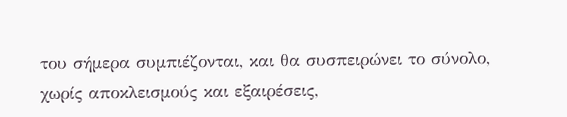του σήμερα συμπιέζονται, και θα συσπειρώνει το σύνολο, χωρίς αποκλεισμούς και εξαιρέσεις,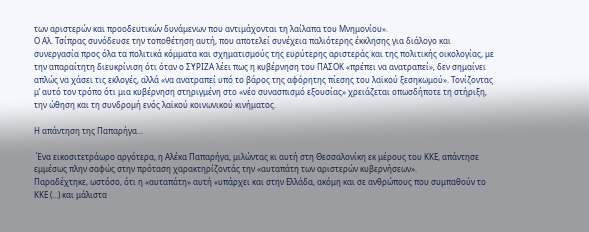των αριστερών και προοδευτικών δυνάμενων που αντιμάχονται τη λαίλαπα του Μνημονίου».
Ο Αλ. Τσίπρας συνόδευσε την τοποθέτηση αυτή, που αποτελεί συνέχεια παλιότερης έκκλησης για διάλογο και συνεργασία προς όλα τα πολιτικά κόμματα και σχηματισμούς της ευρύτερης αριστεράς και της πολιτικής οικολογίας, με την απαραίτητη διευκρίνιση ότι όταν ο ΣΥΡΙΖΑ λέει πως η κυβέρνηση του ΠΑΣΟΚ «πρέπει να ανατραπεί», δεν σημαίνει απλώς να χάσει τις εκλογές, αλλά «να ανατραπεί υπό το βάρος της αφόρητης πίεσης του λαϊκού ξεσηκωμού». Τονίζοντας μ’ αυτό τον τρόπο ότι μια κυβέρνηση στηριγμένη στο «νέο συνασπισμό εξουσίας» χρειάζεται οπωσδήποτε τη στήριξη, την ώθηση και τη συνδρομή ενός λαϊκού κοινωνικού κινήματος.

Η απάντηση της Παπαρήγα…

 Ένα εικοσιτετράωρο αργότερα, η Αλέκα Παπαρήγα, μιλώντας κι αυτή στη Θεσσαλονίκη εκ μέρους του ΚΚΕ, απάντησε εμμέσως πλην σαφώς στην πρόταση χαρακτηρίζοντάς την «αυταπάτη των αριστερών κυβερνήσεων».
Παραδέχτηκε, ωστόσο, ότι η «αυταπάτη» αυτή «υπάρχει και στην Ελλάδα, ακόμη και σε ανθρώπους που συμπαθούν το ΚΚΕ (…) και μάλιστα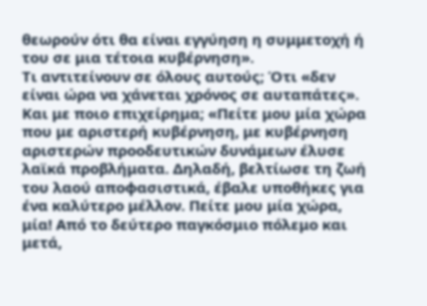θεωρούν ότι θα είναι εγγύηση η συμμετοχή ή του σε μια τέτοια κυβέρνηση».
Τι αντιτείνουν σε όλους αυτούς; Ότι «δεν είναι ώρα να χάνεται χρόνος σε αυταπάτες». Και με ποιο επιχείρημα; «Πείτε μου μία χώρα που με αριστερή κυβέρνηση, με κυβέρνηση αριστερών προοδευτικών δυνάμεων έλυσε λαϊκά προβλήματα. Δηλαδή, βελτίωσε τη ζωή του λαού αποφασιστικά, έβαλε υποθήκες για ένα καλύτερο μέλλον. Πείτε μου μία χώρα, μία! Από το δεύτερο παγκόσμιο πόλεμο και μετά,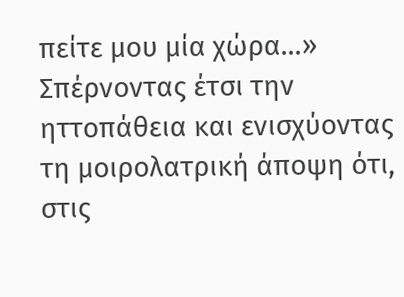πείτε μου μία χώρα…» Σπέρνοντας έτσι την ηττοπάθεια και ενισχύοντας τη μοιρολατρική άποψη ότι, στις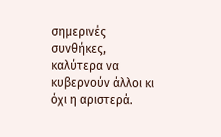σημερινές συνθήκες, καλύτερα να κυβερνούν άλλοι κι όχι η αριστερά.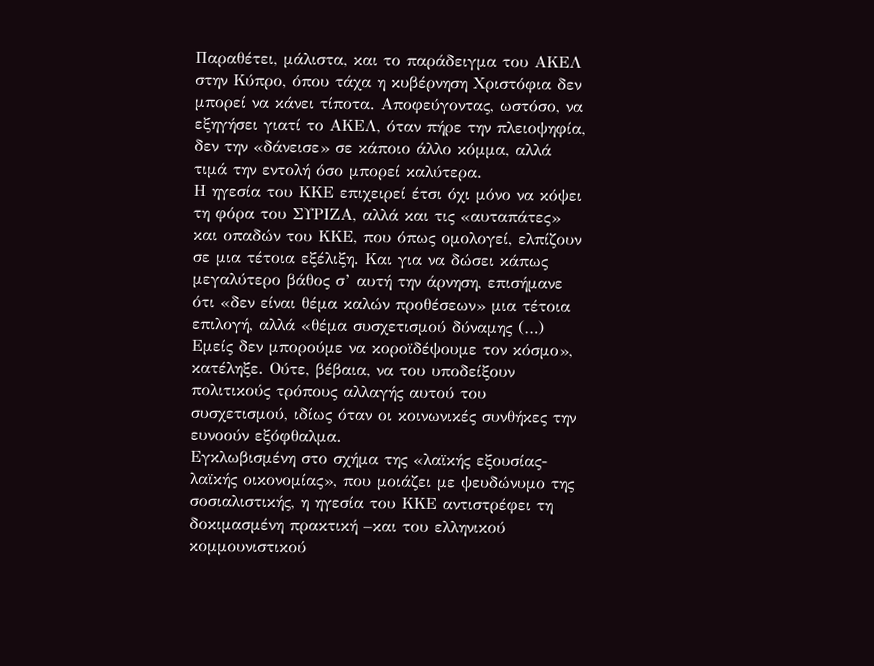Παραθέτει, μάλιστα, και το παράδειγμα του ΑΚΕΛ στην Κύπρο, όπου τάχα η κυβέρνηση Χριστόφια δεν μπορεί να κάνει τίποτα. Αποφεύγοντας, ωστόσο, να εξηγήσει γιατί το ΑΚΕΛ, όταν πήρε την πλειοψηφία, δεν την «δάνεισε» σε κάποιο άλλο κόμμα, αλλά τιμά την εντολή όσο μπορεί καλύτερα.
Η ηγεσία του ΚΚΕ επιχειρεί έτσι όχι μόνο να κόψει τη φόρα του ΣΥΡΙΖΑ, αλλά και τις «αυταπάτες» και οπαδών του ΚΚΕ, που όπως ομολογεί, ελπίζουν σε μια τέτοια εξέλιξη. Και για να δώσει κάπως μεγαλύτερο βάθος σ’ αυτή την άρνηση, επισήμανε ότι «δεν είναι θέμα καλών προθέσεων» μια τέτοια επιλογή, αλλά «θέμα συσχετισμού δύναμης (…) Εμείς δεν μπορούμε να κοροϊδέψουμε τον κόσμο», κατέληξε. Ούτε, βέβαια, να του υποδείξουν πολιτικούς τρόπους αλλαγής αυτού του συσχετισμού, ιδίως όταν οι κοινωνικές συνθήκες την ευνοούν εξόφθαλμα.
Εγκλωβισμένη στο σχήμα της «λαϊκής εξουσίας-λαϊκής οικονομίας», που μοιάζει με ψευδώνυμο της σοσιαλιστικής, η ηγεσία του ΚΚΕ αντιστρέφει τη δοκιμασμένη πρακτική –και του ελληνικού κομμουνιστικού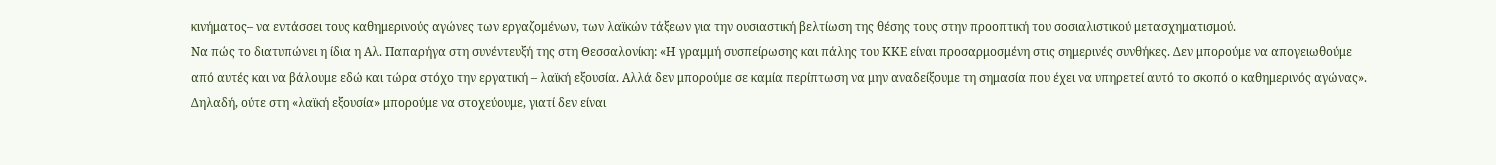κινήματος– να εντάσσει τους καθημερινούς αγώνες των εργαζομένων, των λαϊκών τάξεων για την ουσιαστική βελτίωση της θέσης τους στην προοπτική του σοσιαλιστικού μετασχηματισμού.
Να πώς το διατυπώνει η ίδια η Αλ. Παπαρήγα στη συνέντευξή της στη Θεσσαλονίκη: «Η γραμμή συσπείρωσης και πάλης του ΚΚΕ είναι προσαρμοσμένη στις σημερινές συνθήκες. Δεν μπορούμε να απογειωθούμε από αυτές και να βάλουμε εδώ και τώρα στόχο την εργατική – λαϊκή εξουσία. Αλλά δεν μπορούμε σε καμία περίπτωση να μην αναδείξουμε τη σημασία που έχει να υπηρετεί αυτό το σκοπό ο καθημερινός αγώνας». Δηλαδή, ούτε στη «λαϊκή εξουσία» μπορούμε να στοχεύουμε, γιατί δεν είναι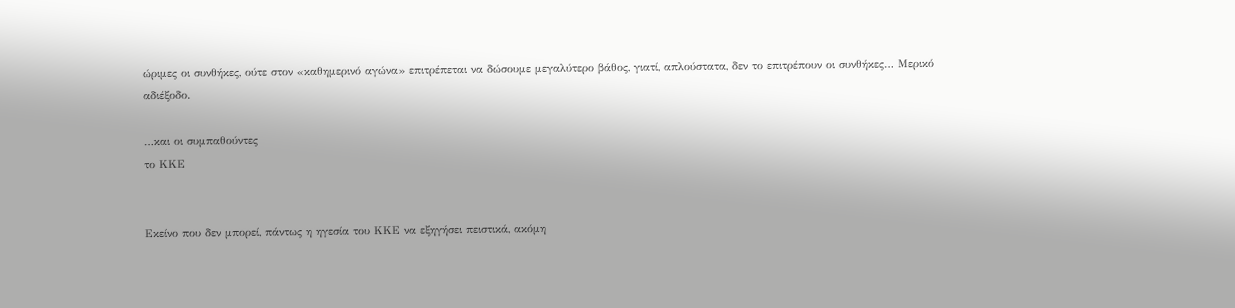ώριμες οι συνθήκες, ούτε στον «καθημερινό αγώνα» επιτρέπεται να δώσουμε μεγαλύτερο βάθος, γιατί, απλούστατα, δεν το επιτρέπουν οι συνθήκες… Μερικό αδιέξοδο.

…και οι συμπαθούντες
το ΚΚΕ


Εκείνο που δεν μπορεί, πάντως η ηγεσία του ΚΚΕ να εξηγήσει πειστικά, ακόμη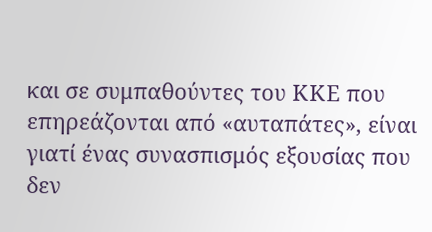και σε συμπαθούντες του ΚΚΕ που επηρεάζονται από «αυταπάτες», είναι γιατί ένας συνασπισμός εξουσίας που δεν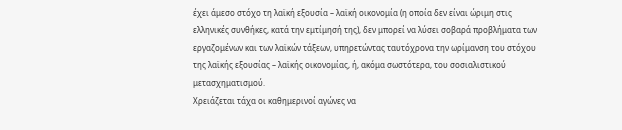έχει άμεσο στόχο τη λαϊκή εξουσία – λαϊκή οικονομία (η οποία δεν είναι ώριμη στις ελληνικές συνθήκες, κατά την εμτίμησή της), δεν μπορεί να λύσει σοβαρά προβλήματα των εργαζομένων και των λαϊκών τάξεων, υπηρετώντας ταυτόχρονα την ωρίμανση του στόχου της λαϊκής εξουσίας – λαϊκής οικονομίας, ή, ακόμα σωστότερα, του σοσιαλιστικού μετασχηματισμού.
Χρειάζεται τάχα οι καθημερινοί αγώνες να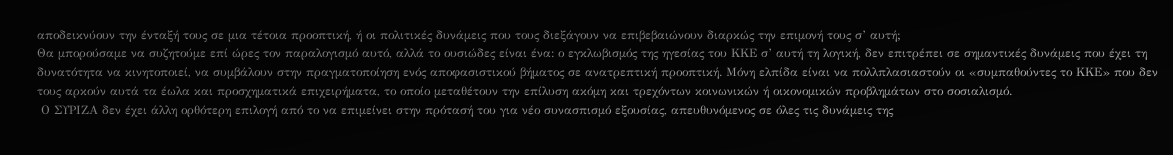αποδεικνύουν την ένταξή τους σε μια τέτοια προοπτική, ή οι πολιτικές δυνάμεις που τους διεξάγουν να επιβεβαιώνουν διαρκώς την επιμονή τους σ’ αυτή;
Θα μπορούσαμε να συζητούμε επί ώρες τον παραλογισμό αυτό, αλλά το ουσιώδες είναι ένα: ο εγκλωβισμός της ηγεσίας του ΚΚΕ σ’ αυτή τη λογική, δεν επιτρέπει σε σημαντικές δυνάμεις που έχει τη δυνατότητα να κινητοποιεί, να συμβάλουν στην πραγματοποίηση ενός αποφασιστικού βήματος σε ανατρεπτική προοπτική. Μόνη ελπίδα είναι να πολλπλασιαστούν οι «συμπαθούντες το ΚΚΕ» που δεν τους αρκούν αυτά τα έωλα και προσχηματικά επιχειρήματα, το οποίο μεταθέτουν την επίλυση ακόμη και τρεχόντων κοινωνικών ή οικονομικών προβλημάτων στο σοσιαλισμό.
 Ο ΣΥΡΙΖΑ δεν έχει άλλη ορθότερη επιλογή από το να επιμείνει στην πρότασή του για νέο συνασπισμό εξουσίας, απευθυνόμενος σε όλες τις δυνάμεις της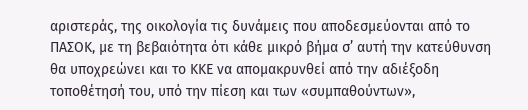αριστεράς, της οικολογία τις δυνάμεις που αποδεσμεύονται από το ΠΑΣΟΚ, με τη βεβαιότητα ότι κάθε μικρό βήμα σ’ αυτή την κατεύθυνση θα υποχρεώνει και το ΚΚΕ να απομακρυνθεί από την αδιέξοδη τοποθέτησή του, υπό την πίεση και των «συμπαθούντων»,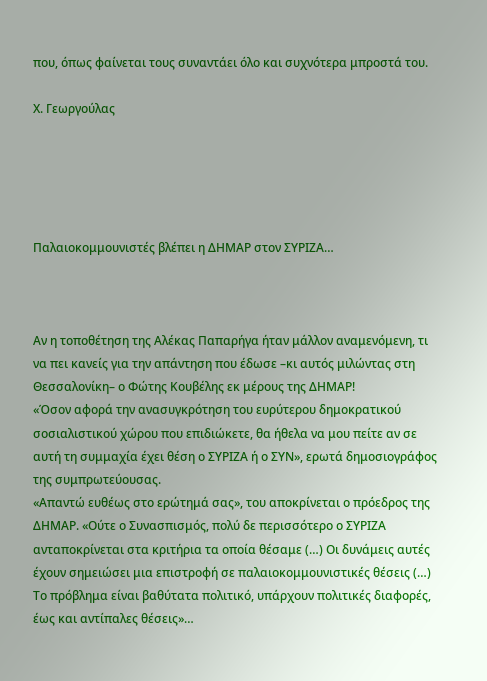που, όπως φαίνεται τους συναντάει όλο και συχνότερα μπροστά του.

Χ. Γεωργούλας





Παλαιοκομμουνιστές βλέπει η ΔΗΜΑΡ στον ΣΥΡΙΖΑ…



Αν η τοποθέτηση της Αλέκας Παπαρήγα ήταν μάλλον αναμενόμενη, τι να πει κανείς για την απάντηση που έδωσε –κι αυτός μιλώντας στη Θεσσαλονίκη– ο Φώτης Κουβέλης εκ μέρους της ΔΗΜΑΡ!
«Όσον αφορά την ανασυγκρότηση του ευρύτερου δημοκρατικού σοσιαλιστικού χώρου που επιδιώκετε, θα ήθελα να μου πείτε αν σε αυτή τη συμμαχία έχει θέση ο ΣΥΡΙΖΑ ή ο ΣΥΝ», ερωτά δημοσιογράφος της συμπρωτεύουσας.
«Απαντώ ευθέως στο ερώτημά σας», του αποκρίνεται ο πρόεδρος της ΔΗΜΑΡ. «Ούτε ο Συνασπισμός, πολύ δε περισσότερο ο ΣΥΡΙΖΑ ανταποκρίνεται στα κριτήρια τα οποία θέσαμε (…) Οι δυνάμεις αυτές έχουν σημειώσει μια επιστροφή σε παλαιοκομμουνιστικές θέσεις (…) Το πρόβλημα είναι βαθύτατα πολιτικό, υπάρχουν πολιτικές διαφορές, έως και αντίπαλες θέσεις»…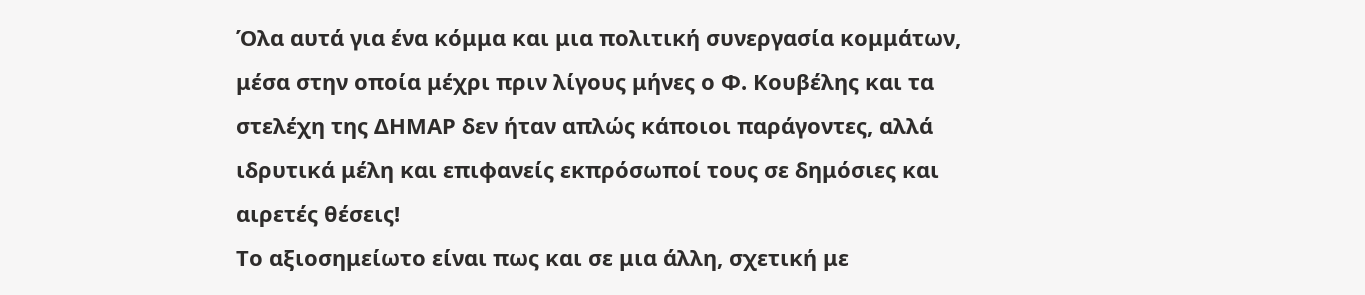Όλα αυτά για ένα κόμμα και μια πολιτική συνεργασία κομμάτων, μέσα στην οποία μέχρι πριν λίγους μήνες ο Φ. Κουβέλης και τα στελέχη της ΔΗΜΑΡ δεν ήταν απλώς κάποιοι παράγοντες, αλλά ιδρυτικά μέλη και επιφανείς εκπρόσωποί τους σε δημόσιες και αιρετές θέσεις!
Το αξιοσημείωτο είναι πως και σε μια άλλη, σχετική με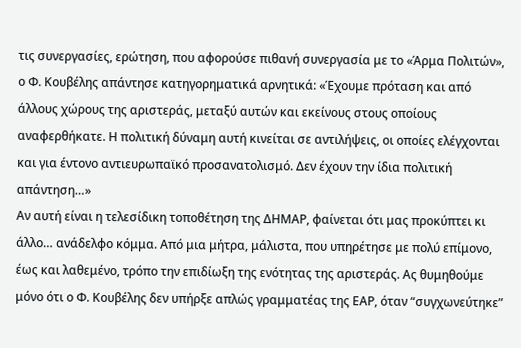τις συνεργασίες, ερώτηση, που αφορούσε πιθανή συνεργασία με το «Άρμα Πολιτών», ο Φ. Κουβέλης απάντησε κατηγορηματικά αρνητικά: «Έχουμε πρόταση και από άλλους χώρους της αριστεράς, μεταξύ αυτών και εκείνους στους οποίους αναφερθήκατε. Η πολιτική δύναμη αυτή κινείται σε αντιλήψεις, οι οποίες ελέγχονται και για έντονο αντιευρωπαϊκό προσανατολισμό. Δεν έχουν την ίδια πολιτική απάντηση…»
Αν αυτή είναι η τελεσίδικη τοποθέτηση της ΔΗΜΑΡ, φαίνεται ότι μας προκύπτει κι άλλο… ανάδελφο κόμμα. Από μια μήτρα, μάλιστα, που υπηρέτησε με πολύ επίμονο, έως και λαθεμένο, τρόπο την επιδίωξη της ενότητας της αριστεράς. Ας θυμηθούμε μόνο ότι ο Φ. Κουβέλης δεν υπήρξε απλώς γραμματέας της ΕΑΡ, όταν “συγχωνεύτηκε”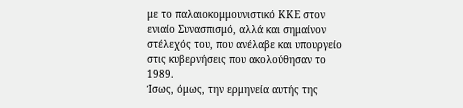με το παλαιοκομμουνιστικό ΚΚΕ στον ενιαίο Συνασπισμό, αλλά και σημαίνον στέλεχός του, που ανέλαβε και υπουργείο στις κυβερνήσεις που ακολούθησαν το 1989.
Ίσως, όμως, την ερμηνεία αυτής της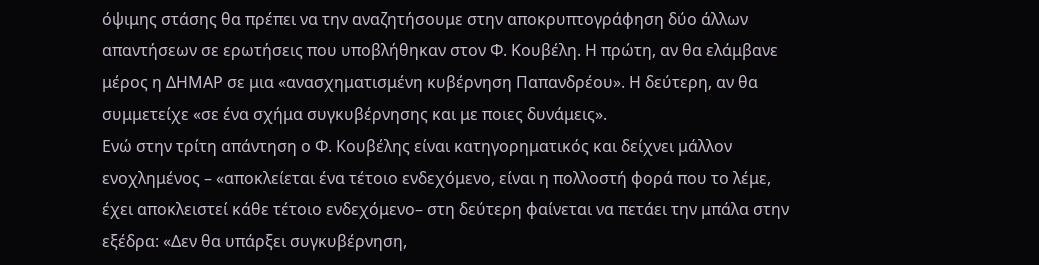όψιμης στάσης θα πρέπει να την αναζητήσουμε στην αποκρυπτογράφηση δύο άλλων απαντήσεων σε ερωτήσεις που υποβλήθηκαν στον Φ. Κουβέλη. Η πρώτη, αν θα ελάμβανε μέρος η ΔΗΜΑΡ σε μια «ανασχηματισμένη κυβέρνηση Παπανδρέου». Η δεύτερη, αν θα συμμετείχε «σε ένα σχήμα συγκυβέρνησης και με ποιες δυνάμεις».
Ενώ στην τρίτη απάντηση ο Φ. Κουβέλης είναι κατηγορηματικός και δείχνει μάλλον ενοχλημένος – «αποκλείεται ένα τέτοιο ενδεχόμενο, είναι η πολλοστή φορά που το λέμε, έχει αποκλειστεί κάθε τέτοιο ενδεχόμενο– στη δεύτερη φαίνεται να πετάει την μπάλα στην εξέδρα: «Δεν θα υπάρξει συγκυβέρνηση,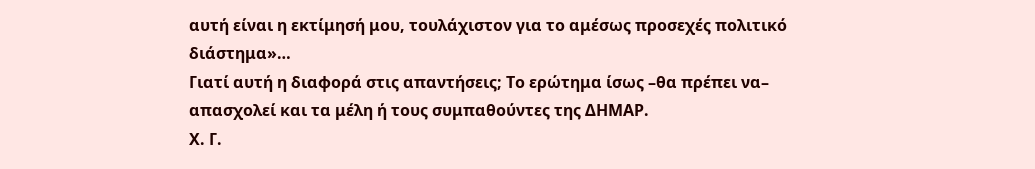αυτή είναι η εκτίμησή μου, τουλάχιστον για το αμέσως προσεχές πολιτικό διάστημα»…
Γιατί αυτή η διαφορά στις απαντήσεις; Το ερώτημα ίσως –θα πρέπει να– απασχολεί και τα μέλη ή τους συμπαθούντες της ΔΗΜΑΡ.
Χ. Γ.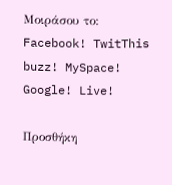Μοιράσου το:
Facebook! TwitThis buzz! MySpace! Google! Live!

Προσθήκη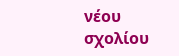νέου σχολίου